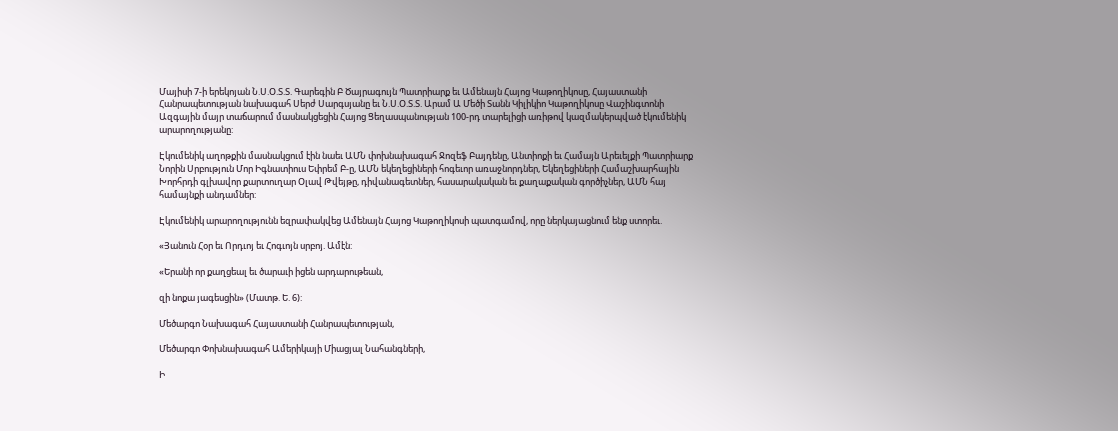Մայիսի 7-ի երեկոյան Ն.Ս.Օ.Տ.Տ. Գարեգին Բ Ծայրագույն Պատրիարք եւ Ամենայն Հայոց Կաթողիկոսը, Հայաստանի Հանրապետության նախագահ Սերժ Սարգսյանը եւ Ն.Ս.Օ.Տ.Տ. Արամ Ա Մեծի Տանն Կիլիկիո Կաթողիկոսը Վաշինգտոնի Ազգային մայր տաճարում մասնակցեցին Հայոց Ցեղասպանության 100-րդ տարելիցի առիթով կազմակերպված էկումենիկ արարողությանը:

Էկումենիկ աղոթքին մասնակցում էին նաեւ ԱՄՆ փոխնախագահ Ջոզեֆ Բայդենը, Անտիոքի եւ Համայն Արեւելքի Պատրիարք Նորին Սրբություն Մոր Իգնատիուս Եփրեմ Բ-ը, ԱՄՆ եկեղեցիների հոգեւոր առաջնորդներ, Եկեղեցիների Համաշխարհային Խորհրդի գլխավոր քարտուղար Օլավ Թվեյթը, դիվանագետներ, հասարակական եւ քաղաքական գործիչներ, ԱՄՆ հայ համայնքի անդամներ:

Էկումենիկ արարողությունն եզրափակվեց Ամենայն Հայոց Կաթողիկոսի պատգամով, որը ներկայացնում ենք ստորեւ.

«Յանուն Հօր եւ Որդւոյ եւ Հոգւոյն սրբոյ. Ամէն:

«Երանի որ քաղցեալ եւ ծարաւի իցեն արդարութեան,

զի նոքա յագեսցին» (Մատթ. Ե. 6):

Մեծարգո Նախագահ Հայաստանի Հանրապետության,

Մեծարգո Փոխնախագահ Ամերիկայի Միացյալ Նահանգների,

Ի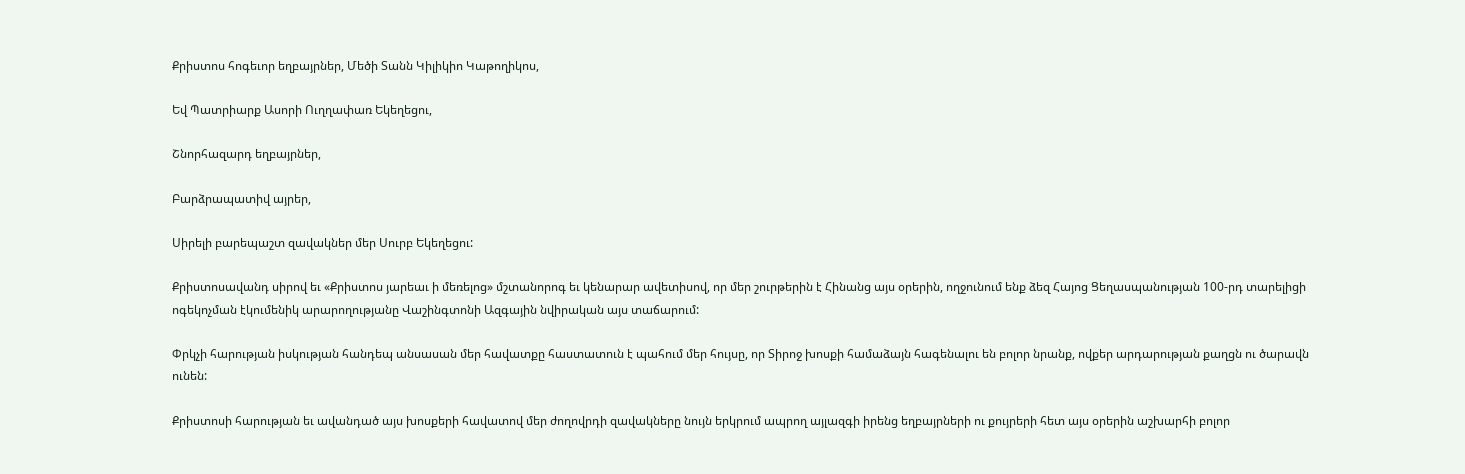Քրիստոս հոգեւոր եղբայրներ, Մեծի Տանն Կիլիկիո Կաթողիկոս,

Եվ Պատրիարք Ասորի Ուղղափառ Եկեղեցու,

Շնորհազարդ եղբայրներ,

Բարձրապատիվ այրեր,

Սիրելի բարեպաշտ զավակներ մեր Սուրբ Եկեղեցու:

Քրիստոսավանդ սիրով եւ «Քրիստոս յարեաւ ի մեռելոց» մշտանորոգ եւ կենարար ավետիսով, որ մեր շուրթերին է Հինանց այս օրերին, ողջունում ենք ձեզ Հայոց Ցեղասպանության 100-րդ տարելիցի ոգեկոչման էկումենիկ արարողությանը Վաշինգտոնի Ազգային նվիրական այս տաճարում:

Փրկչի հարության իսկության հանդեպ անսասան մեր հավատքը հաստատուն է պահում մեր հույսը, որ Տիրոջ խոսքի համաձայն հագենալու են բոլոր նրանք, ովքեր արդարության քաղցն ու ծարավն ունեն:

Քրիստոսի հարության եւ ավանդած այս խոսքերի հավատով մեր ժողովրդի զավակները նույն երկրում ապրող այլազգի իրենց եղբայրների ու քույրերի հետ այս օրերին աշխարհի բոլոր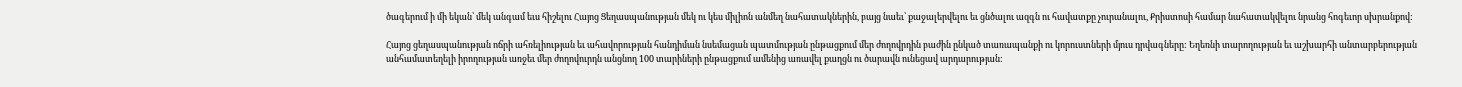ծագերում ի մի եկան՝ մեկ անգամ եւս հիշելու Հայոց Ցեղասպանության մեկ ու կես միլիոն անմեղ նահատակներին, բայց նաեւ՝ քաջալերվելու եւ ցնծալու ազգն ու հավատքը չուրանալու, Քրիստոսի համար նահատակվելու նրանց հոգեւոր սխրանքով:

Հայոց ցեղասպանության ոճրի ահռելիության եւ ահավորության հանդիման նսեմացան պատմության ընթացքում մեր ժողովրդին բաժին ընկած տառապանքի ու կորուստների մյուս դրվագները: Եղեռնի տարողության եւ աշխարհի անտարբերության անհամատեղելի իրողության առջեւ մեր ժողովուրդն անցնող 100 տարիների ընթացքում ամենից առավել քաղցն ու ծարավն ունեցավ արդարության: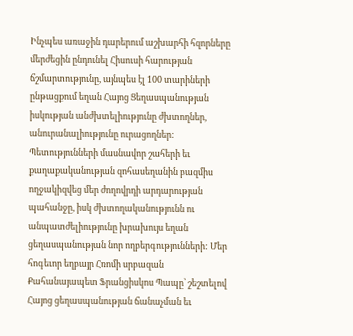Ինչպես առաջին դարերում աշխարհի հզորները մերժեցին ընդունել Հիսուսի հարության ճշմարտությունը, այնպես էլ 100 տարիների ընթացքում եղան Հայոց Ցեղասպանության իսկության անժխտելիությունը ժխտողներ, անուրանալիությունը ուրացողներ: Պետությունների մասնավոր շահերի եւ քաղաքականության զոհասեղանին բազմիս ողջակիզվեց մեր ժողովրդի արդարության պահանջը, իսկ ժխտողականությունն ու անպատժելիությունը խրախույս եղան ցեղասպանության նոր ողբերգությունների: Մեր հոգեւոր եղբայր Հռոմի սրբազան Քահանայապետ Ֆրանցիսկոս Պապը՝ շեշտելով Հայոց ցեղասպանության ճանաչման եւ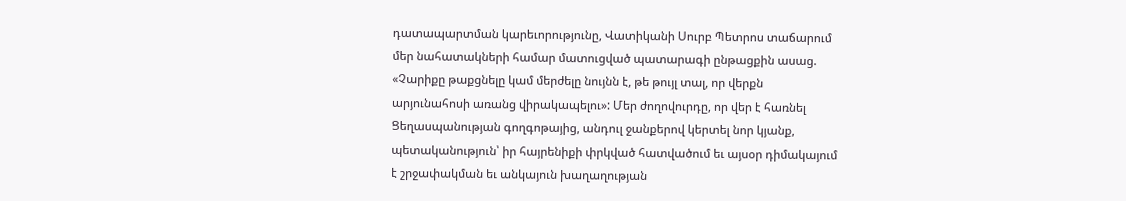դատապարտման կարեւորությունը, Վատիկանի Սուրբ Պետրոս տաճարում մեր նահատակների համար մատուցված պատարագի ընթացքին ասաց. «Չարիքը թաքցնելը կամ մերժելը նույնն է, թե թույլ տալ, որ վերքն արյունահոսի առանց վիրակապելու»: Մեր ժողովուրդը, որ վեր է հառնել Ցեղասպանության գողգոթայից, անդուլ ջանքերով կերտել նոր կյանք, պետականություն՝ իր հայրենիքի փրկված հատվածում եւ այսօր դիմակայում է շրջափակման եւ անկայուն խաղաղության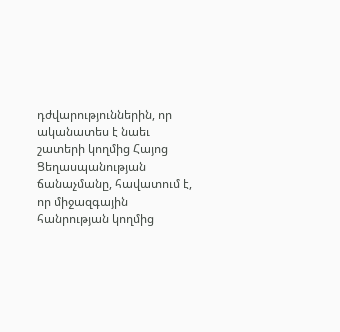դժվարություններին, որ ականատես է նաեւ շատերի կողմից Հայոց Ցեղասպանության ճանաչմանը, հավատում է, որ միջազգային հանրության կողմից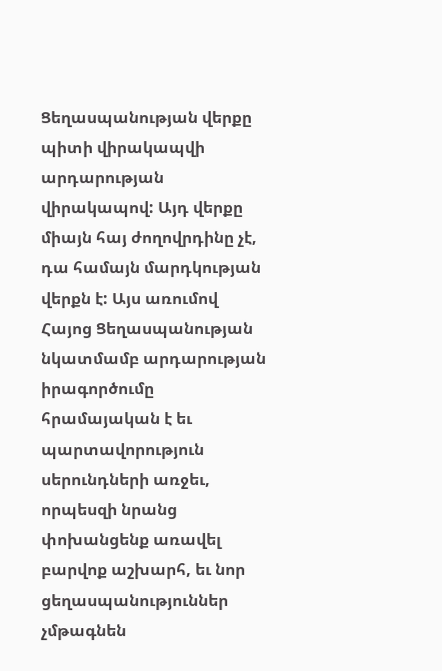Ցեղասպանության վերքը պիտի վիրակապվի արդարության վիրակապով: Այդ վերքը միայն հայ ժողովրդինը չէ, դա համայն մարդկության վերքն է: Այս առումով Հայոց Ցեղասպանության նկատմամբ արդարության իրագործումը հրամայական է եւ պարտավորություն սերունդների առջեւ, որպեսզի նրանց փոխանցենք առավել բարվոք աշխարհ, եւ նոր ցեղասպանություններ չմթագնեն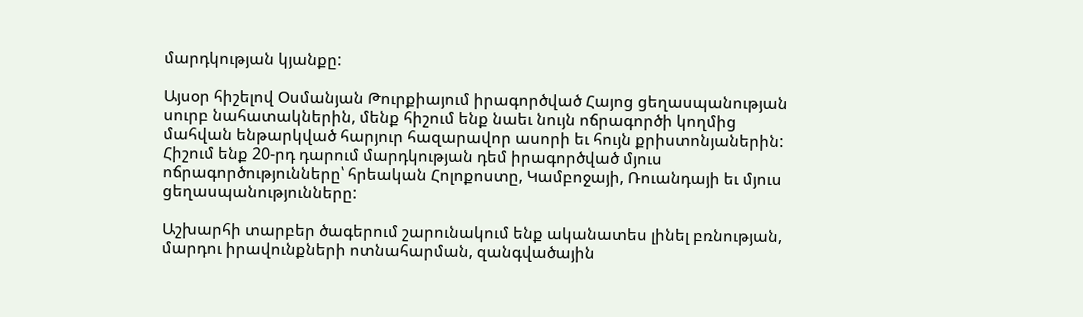մարդկության կյանքը:

Այսօր հիշելով Օսմանյան Թուրքիայում իրագործված Հայոց ցեղասպանության սուրբ նահատակներին, մենք հիշում ենք նաեւ նույն ոճրագործի կողմից մահվան ենթարկված հարյուր հազարավոր ասորի եւ հույն քրիստոնյաներին: Հիշում ենք 20-րդ դարում մարդկության դեմ իրագործված մյուս ոճրագործությունները՝ հրեական Հոլոքոստը, Կամբոջայի, Ռուանդայի եւ մյուս ցեղասպանությունները:

Աշխարհի տարբեր ծագերում շարունակում ենք ականատես լինել բռնության, մարդու իրավունքների ոտնահարման, զանգվածային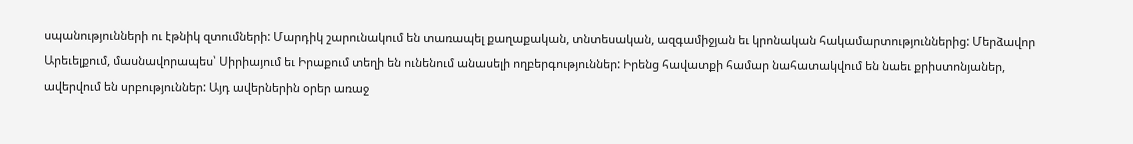սպանությունների ու էթնիկ զտումների: Մարդիկ շարունակում են տառապել քաղաքական, տնտեսական, ազգամիջյան եւ կրոնական հակամարտություններից: Մերձավոր Արեւելքում, մասնավորապես՝ Սիրիայում եւ Իրաքում տեղի են ունենում անասելի ողբերգություններ: Իրենց հավատքի համար նահատակվում են նաեւ քրիստոնյաներ, ավերվում են սրբություններ: Այդ ավերներին օրեր առաջ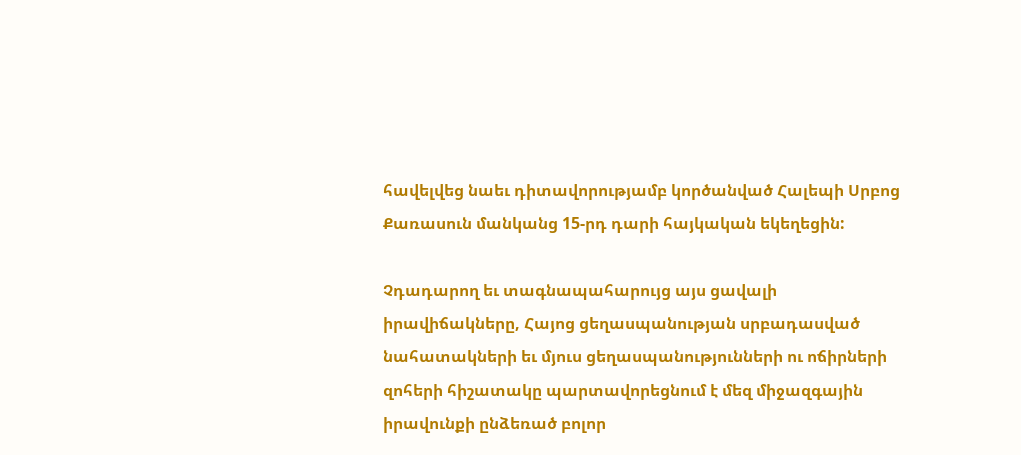հավելվեց նաեւ դիտավորությամբ կործանված Հալեպի Սրբոց Քառասուն մանկանց 15-րդ դարի հայկական եկեղեցին:

Չդադարող եւ տագնապահարույց այս ցավալի իրավիճակները, Հայոց ցեղասպանության սրբադասված նահատակների եւ մյուս ցեղասպանությունների ու ոճիրների զոհերի հիշատակը պարտավորեցնում է մեզ միջազգային իրավունքի ընձեռած բոլոր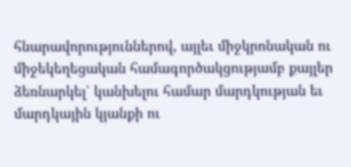հնարավորություններով, այլեւ միջկրոնական ու միջեկեղեցական համագործակցությամբ քայլեր ձեռնարկել՝ կանխելու համար մարդկության եւ մարդկային կյանքի ու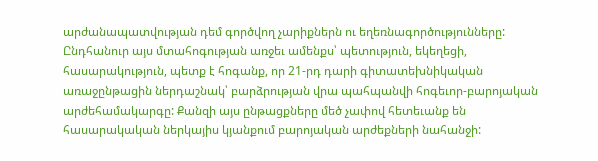արժանապատվության դեմ գործվող չարիքներն ու եղեռնագործությունները: Ընդհանուր այս մտահոգության առջեւ ամենքս՝ պետություն, եկեղեցի, հասարակություն, պետք է հոգանք, որ 21-րդ դարի գիտատեխնիկական առաջընթացին ներդաշնակ՝ բարձրության վրա պահպանվի հոգեւոր-բարոյական արժեհամակարգը: Քանզի այս ընթացքները մեծ չափով հետեւանք են հասարակական ներկայիս կյանքում բարոյական արժեքների նահանջի: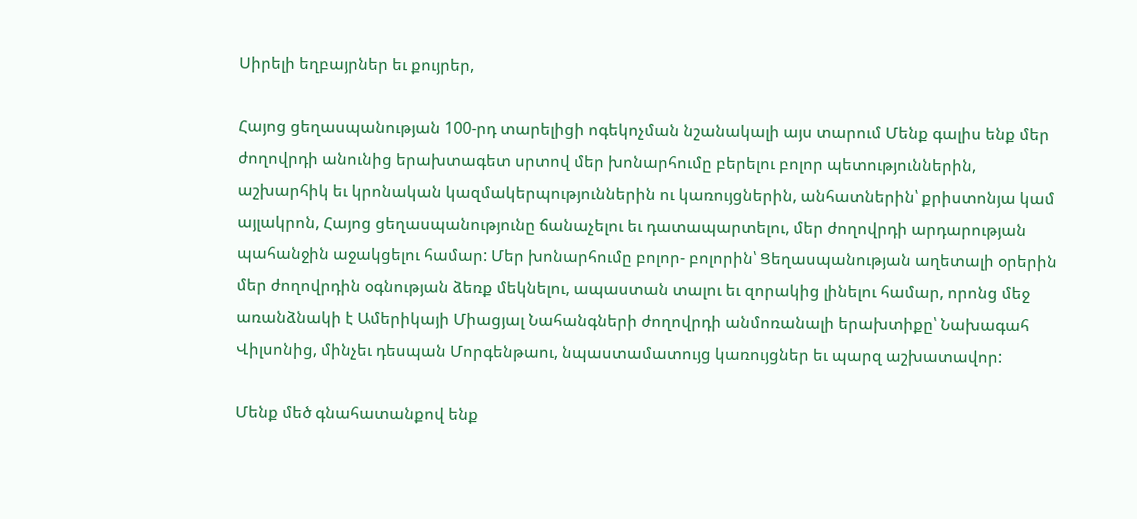Սիրելի եղբայրներ եւ քույրեր,

Հայոց ցեղասպանության 100-րդ տարելիցի ոգեկոչման նշանակալի այս տարում Մենք գալիս ենք մեր ժողովրդի անունից երախտագետ սրտով մեր խոնարհումը բերելու բոլոր պետություններին, աշխարհիկ եւ կրոնական կազմակերպություններին ու կառույցներին, անհատներին՝ քրիստոնյա կամ այլակրոն, Հայոց ցեղասպանությունը ճանաչելու եւ դատապարտելու, մեր ժողովրդի արդարության պահանջին աջակցելու համար: Մեր խոնարհումը բոլոր- բոլորին՝ Ցեղասպանության աղետալի օրերին մեր ժողովրդին օգնության ձեռք մեկնելու, ապաստան տալու եւ զորակից լինելու համար, որոնց մեջ առանձնակի է Ամերիկայի Միացյալ Նահանգների ժողովրդի անմոռանալի երախտիքը՝ Նախագահ Վիլսոնից, մինչեւ դեսպան Մորգենթաու, նպաստամատույց կառույցներ եւ պարզ աշխատավոր:

Մենք մեծ գնահատանքով ենք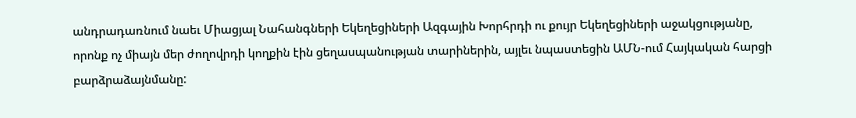անդրադառնում նաեւ Միացյալ Նահանգների Եկեղեցիների Ազգային Խորհրդի ու քույր Եկեղեցիների աջակցությանը, որոնք ոչ միայն մեր ժողովրդի կողքին էին ցեղասպանության տարիներին, այլեւ նպաստեցին ԱՄՆ-ում Հայկական հարցի բարձրաձայնմանը: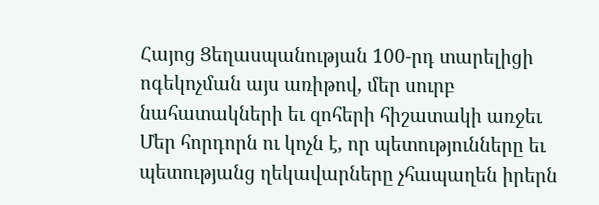Հայոց Ցեղասպանության 100-րդ տարելիցի ոգեկոչման այս առիթով, մեր սուրբ նահատակների եւ զոհերի հիշատակի առջեւ Մեր հորդորն ու կոչն է, որ պետությունները եւ պետությանց ղեկավարները չհապաղեն իրերն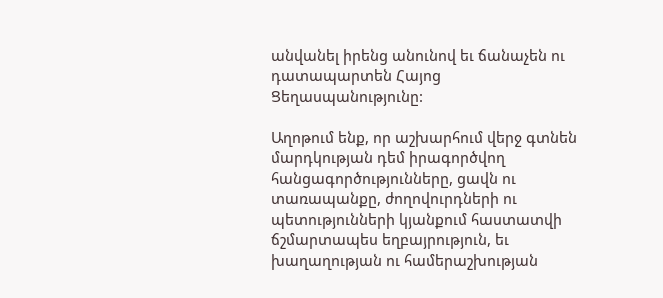անվանել իրենց անունով եւ ճանաչեն ու դատապարտեն Հայոց Ցեղասպանությունը:

Աղոթում ենք, որ աշխարհում վերջ գտնեն մարդկության դեմ իրագործվող հանցագործությունները, ցավն ու տառապանքը, ժողովուրդների ու պետությունների կյանքում հաստատվի ճշմարտապես եղբայրություն, եւ խաղաղության ու համերաշխության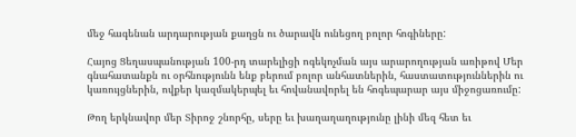մեջ հագենան արդարության քաղցն ու ծարավն ունեցող բոլոր հոգիները:

Հայոց Ցեղասպանության 100-րդ տարելիցի ոգեկոչման այս արարողության առիթով Մեր գնահատանքն ու օրհնությունն ենք բերում բոլոր անհատներին, հաստատություններին ու կառույցներին, ովքեր կազմակերպել եւ հովանավորել են հոգեպարար այս միջոցառումը:

Թող երկնավոր մեր Տիրոջ շնորհը, սերը եւ խաղաղաղությունը լինի մեզ հետ եւ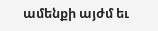ամենքի այժմ եւ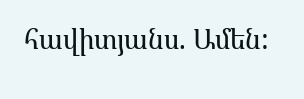հավիտյանս. Ամեն: